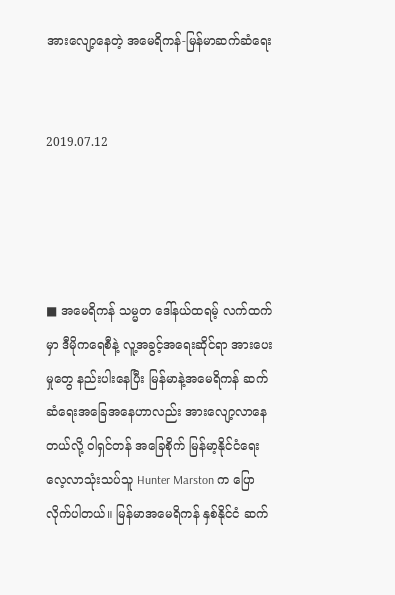အားလျော့နေတဲ့ အမေရိကန်-မြန်မာဆက်ဆံရေး


2019.07.12




■ အမေရိကန် သမ္မတ ဒေါ်နယ်ထရမ့် လက်ထက်မှာ ဒီမိုကရေစီနဲ့ လူ့အခွင့်အရေးဆိုင်ရာ အားပေးမှုတွေ နည်းပါးနေပြီး မြန်မာနဲ့အမေရိကန် ဆက်ဆံရေးအခြေအနေဟာလည်း အားလျော့လာနေတယ်လို့ ဝါရှင်တန် အခြေစိုက် မြန်မာ့နိုင်ငံရေး လေ့လာသုံးသပ်သူ Hunter Marston က ပြောလိုက်ပါတယ်။ မြန်မာအမေရိကန် နှစ်နိုင်ငံ ဆက်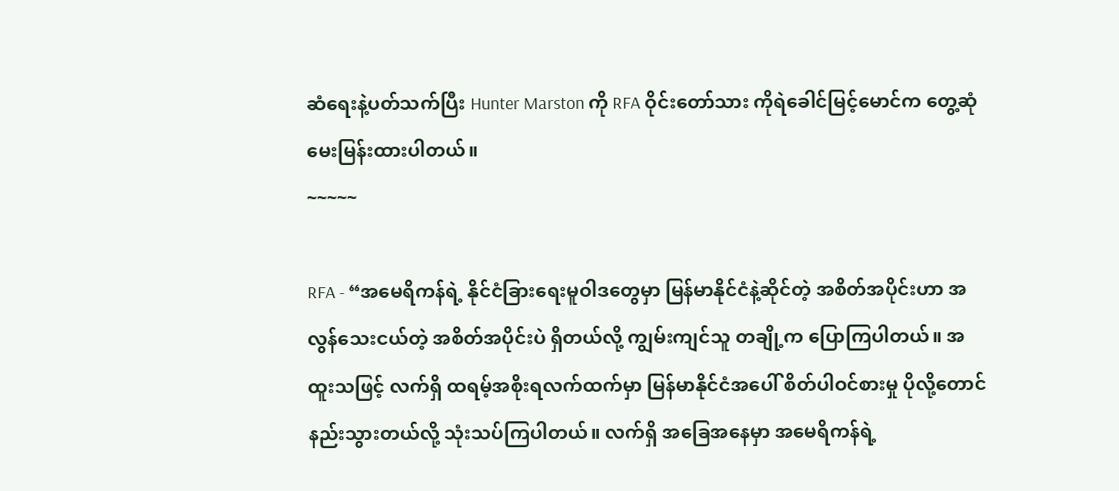ဆံရေးနဲ့ပတ်သက်ပြီး Hunter Marston ကို RFA ဝိုင်းတော်သား ကိုရဲခေါင်မြင့်မောင်က တွေ့ဆုံမေးမြန်းထားပါတယ်။
~~~~~

RFA - “အမေရိကန်ရဲ့ နိုင်ငံခြားရေးမူဝါဒတွေမှာ မြန်မာနိုင်ငံနဲ့ဆိုင်တဲ့ အစိတ်အပိုင်းဟာ အလွန်သေးငယ်တဲ့ အစိတ်အပိုင်းပဲ ရှိတယ်လို့ ကျွမ်းကျင်သူ တချို့က ပြောကြပါတယ်။ အထူးသဖြင့် လက်ရှိ ထရမ့်အစိုးရလက်ထက်မှာ မြန်မာနိုင်ငံအပေါ် စိတ်ပါဝင်စားမှု ပိုလို့တောင်နည်းသွားတယ်လို့ သုံးသပ်ကြပါတယ်။ လက်ရှိ အခြေအနေမှာ အမေရိကန်ရဲ့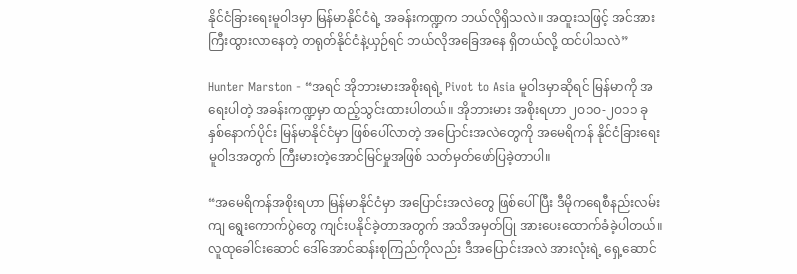နိုင်ငံခြားရေးမူဝါဒမှာ မြန်မာနိုင်ငံရဲ့ အခန်းကဏ္ဍက ဘယ်လိုရှိသလဲ။ အထူးသဖြင့် အင်အားကြီးထွားလာနေတဲ့ တရုတ်နိုင်ငံနဲ့ယှဉ်ရင် ဘယ်လိုအခြေအနေ ရှိတယ်လို့ ထင်ပါသလဲ”

Hunter Marston - “အရင် အိုဘားမားအစိုးရရဲ့ Pivot to Asia မူဝါဒမှာဆိုရင် မြန်မာကို အရေးပါတဲ့ အခန်းကဏ္ဍမှာ ထည့်သွင်းထားပါတယ်။ အိုဘားမား အစိုးရဟာ ၂ဝ၁ဝ-၂ဝ၁၁ ခုနှစ်နောက်ပိုင်း မြန်မာနိုင်ငံမှာ ဖြစ်ပေါ်လာတဲ့ အပြောင်းအလဲတွေကို အမေရိကန် နိုင်ငံခြားရေး မူဝါဒအတွက် ကြီးမားတဲ့အောင်မြင်မှုအဖြစ် သတ်မှတ်ဖော်ပြခဲ့တာပါ။

“အမေရိကန်အစိုးရဟာ မြန်မာနိုင်ငံမှာ အပြောင်းအလဲတွေ ဖြစ်ပေါ်ပြီး ဒီမိုကရေစီနည်းလမ်းကျ ရွေးကောက်ပွဲတွေ ကျင်းပနိုင်ခဲ့တာအတွက် အသိအမှတ်ပြု အားပေးထောက်ခံခဲ့ပါတယ်။ လူထုခေါင်းဆောင် ဒေါ်အောင်ဆန်းစုကြည်ကိုလည်း ဒီအပြောင်းအလဲ အားလုံးရဲ့ ရှေ့ဆောင်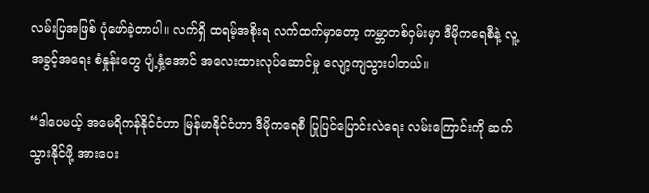လမ်းပြအဖြစ် ပုံဖော်ခဲ့တာပါ။ လက်ရှိ ထရမ့်အစိုးရ လက်ထက်မှာတော့ ကမ္ဘာတစ်ဝှမ်းမှာ ဒီမိုကရေစီနဲ့ လူ့အခွင့်အရေး စံနှုန်းတွေ ပျံ့နှံ့အောင် အလေးထားလုပ်ဆောင်မှု လျော့ကျသွားပါတယ်။

“ဒါပေမယ့် အမေရိကန်နိုင်ငံဟာ မြန်မာနိုင်ငံဟာ ဒီမိုကရေစီ ပြုပြင်ပြောင်းလဲရေး လမ်းကြောင်းကို ဆက်သွားနိုင်ဖို့ အားပေး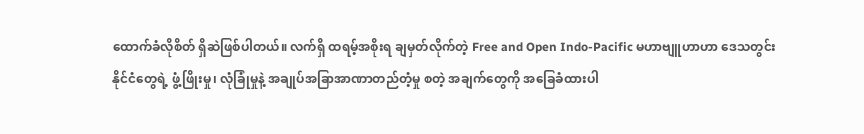ထောက်ခံလိုစိတ် ရှိဆဲဖြစ်ပါတယ်။ လက်ရှိ ထရမ့်အစိုးရ ချမှတ်လိုက်တဲ့ Free and Open Indo-Pacific မဟာဗျူဟာဟာ ဒေသတွင်းနိုင်ငံတွေရဲ့ ဖွံ့ဖြိုးမှု၊ လုံခြုံမှုနဲ့ အချုပ်အခြာအာဏာတည်တံ့မှု စတဲ့ အချက်တွေကို အခြေခံထားပါ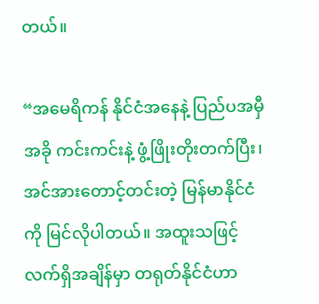တယ်။

“အမေရိကန် နိုင်ငံအနေနဲ့ ပြည်ပအမှီအခို ကင်းကင်းနဲ့ ဖွံ့ဖြိုးတိုးတက်ပြီး၊  အင်အားတောင့်တင်းတဲ့ မြန်မာနိုင်ငံကို မြင်လိုပါတယ်။ အထူးသဖြင့် လက်ရှိအချိန်မှာ တရုတ်နိုင်ငံဟာ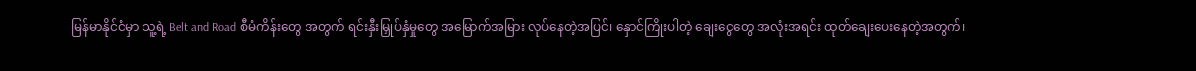မြန်မာနိုင်ငံမှာ သူ့ရဲ့ Belt and Road စီမံကိန်းတွေ အတွက် ရင်းနှီးမြှုပ်နှံမှုတွေ အမြောက်အမြား လုပ်နေတဲ့အပြင်၊ နှောင်ကြိုးပါတဲ့ ချေးငွေတွေ အလုံးအရင်း ထုတ်ချေးပေးနေတဲ့အတွက်၊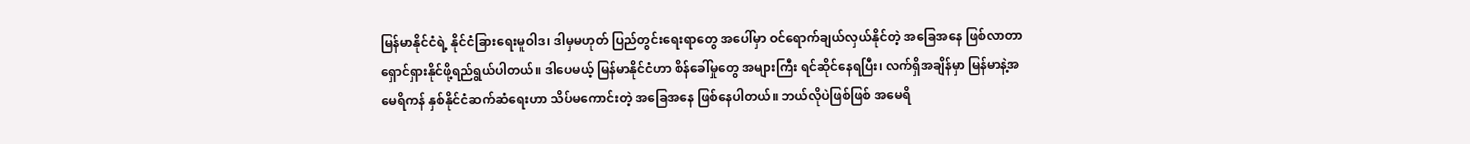မြန်မာနိုင်ငံရဲ့ နိုင်ငံခြားရေးမူဝါဒ၊ ဒါမှမဟုတ် ပြည်တွင်းရေးရာတွေ အပေါ်မှာ ဝင်ရောက်ချယ်လှယ်နိုင်တဲ့ အခြေအနေ ဖြစ်လာတာ ရှောင်ရှားနိုင်ဖို့ရည်ရွယ်ပါတယ်။ ဒါပေမယ့် မြန်မာနိုင်ငံဟာ စိန်ခေါ်မှုတွေ အများကြီး ရင်ဆိုင်နေရပြီး၊ လက်ရှိအချိန်မှာ မြန်မာနဲ့အမေရိကန် နှစ်နိုင်ငံဆက်ဆံရေးဟာ သိပ်မကောင်းတဲ့ အခြေအနေ ဖြစ်နေပါတယ်။ ဘယ်လိုပဲဖြစ်ဖြစ် အမေရိ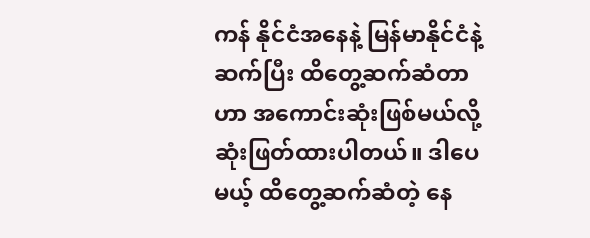ကန် နိုင်ငံအနေနဲ့ မြန်မာနိုင်ငံနဲ့ ဆက်ပြီး ထိတွေ့ဆက်ဆံတာဟာ အကောင်းဆုံးဖြစ်မယ်လို့ ဆုံးဖြတ်ထားပါတယ်။ ဒါပေမယ့် ထိတွေ့ဆက်ဆံတဲ့ နေ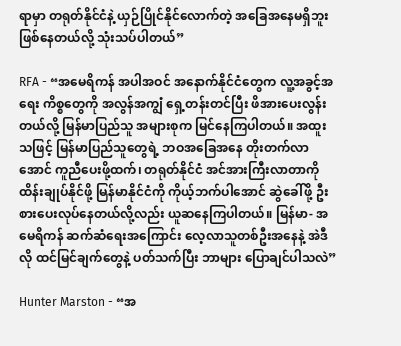ရာမှာ တရုတ်နိုင်ငံနဲ့ ယှဉ်ပြိုင်နိုင်လောက်တဲ့ အခြေအနေမရှိဘူး ဖြစ်နေတယ်လို့ သုံးသပ်ပါတယ်”

RFA - “အမေရိကန် အပါအဝင် အနောက်နိုင်ငံတွေက လူ့အခွင့်အရေး ကိစ္စတွေကို အလွန်အကျွံ ရှေ့တန်းတင်ပြီး ဖိအားပေးလွန်းတယ်လို့ မြန်မာပြည်သူ အများစုက မြင်နေကြပါတယ်။ အထူးသဖြင့် မြန်မာပြည်သူတွေရဲ့ ဘဝအခြေအနေ တိုးတက်လာအောင် ကူညီပေးဖို့ထက်၊ တရုတ်နိုင်ငံ အင်အားကြီးလာတာကို ထိန်းချုပ်နိုင်ဖို့ မြန်မာနိုင်ငံကို ကိုယ့်ဘက်ပါအောင် ဆွဲခေါ်ဖို့ ဦးစားပေးလုပ်နေတယ်လို့လည်း ယူဆနေကြပါတယ်။ မြန်မာ- အမေရိကန် ဆက်ဆံရေးအကြောင်း လေ့လာသူတစ်ဦးအနေနဲ့ အဲဒီလို ထင်မြင်ချက်တွေနဲ့ ပတ်သက်ပြီး ဘာများ ပြောချင်ပါသလဲ”

Hunter Marston - “အ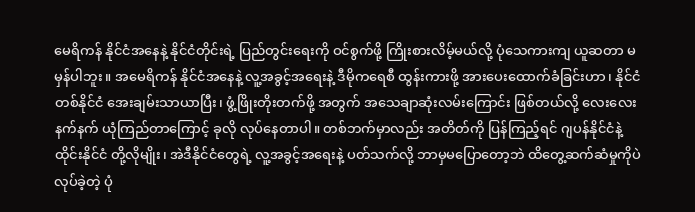မေရိကန် နိုင်ငံအနေနဲ့ နိုင်ငံတိုင်းရဲ့ ပြည်တွင်းရေးကို ဝင်စွက်ဖို့ ကြိုးစားလိမ့်မယ်လို့ ပုံသေကားကျ ယူဆတာ မမှန်ပါဘူး။ အမေရိကန် နိုင်ငံအနေနဲ့ လူ့အခွင့်အရေးနဲ့ ဒီမိုကရေစီ ထွန်းကားဖို့ အားပေးထောက်ခံခြင်းဟာ၊ နိုင်ငံတစ်နိုင်ငံ အေးချမ်းသာယာပြီး၊ ဖွံ့ဖြိုးတိုးတက်ဖို့ အတွက် အသေချာဆုံးလမ်းကြောင်း ဖြစ်တယ်လို့ လေးလေးနက်နက် ယုံကြည်တာကြောင့် ခုလို လုပ်နေတာပါ။ တစ်ဘက်မှာလည်း အတိတ်ကို ပြန်ကြည့်ရင် ဂျပန်နိုင်ငံနဲ့ ထိုင်းနိုင်ငံ တို့လိုမျိုး၊ အဲဒီနိုင်ငံတွေရဲ့ လူ့အခွင့်အရေးနဲ့ ပတ်သက်လို့ ဘာမှမပြောတော့ဘဲ ထိတွေ့ဆက်ဆံမှုကိုပဲ လုပ်ခဲ့တဲ့ ပုံ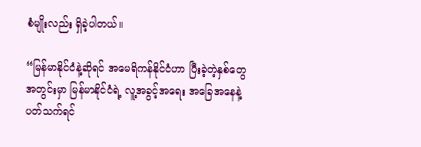စံမျိုးလည်း ရှိခဲ့ပါတယ်။

“မြန်မာနိုင်ငံနဲ့ဆိုရင် အမေရိကန်နိုင်ငံဟာ ပြီးခဲ့တဲ့နှစ်တွေအတွင်းမှာ မြန်မာနိုင်ငံရဲ့ လူ့အခွင့်အရေး အခြေအနေနဲ့ ပတ်သက်ရင်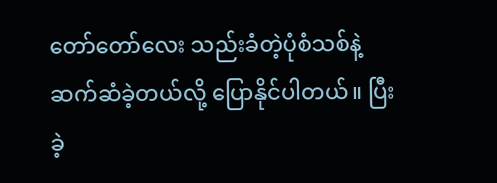တော်တော်လေး သည်းခံတဲ့ပုံစံသစ်နဲ့ ဆက်ဆံခဲ့တယ်လို့ ပြောနိုင်ပါတယ်။ ပြီးခဲ့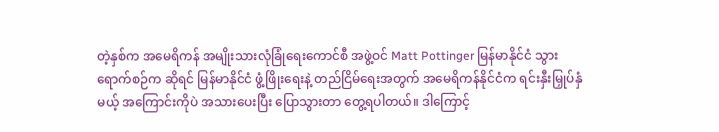တဲ့နှစ်က အမေရိကန် အမျိုးသားလုံခြုံရေးကောင်စီ အဖွဲ့ဝင် Matt Pottinger မြန်မာနိုင်ငံ သွားရောက်စဉ်က ဆိုရင် မြန်မာနိုင်ငံ ဖွံ့ဖြိုးရေးနဲ့ တည်ငြိမ်ရေးအတွက် အမေရိကန်နိုင်ငံက ရင်းနှီးမြှုပ်နှံမယ့် အကြောင်းကိုပဲ အသားပေးပြီး ပြောသွားတာ တွေ့ရပါတယ်။ ဒါကြောင့်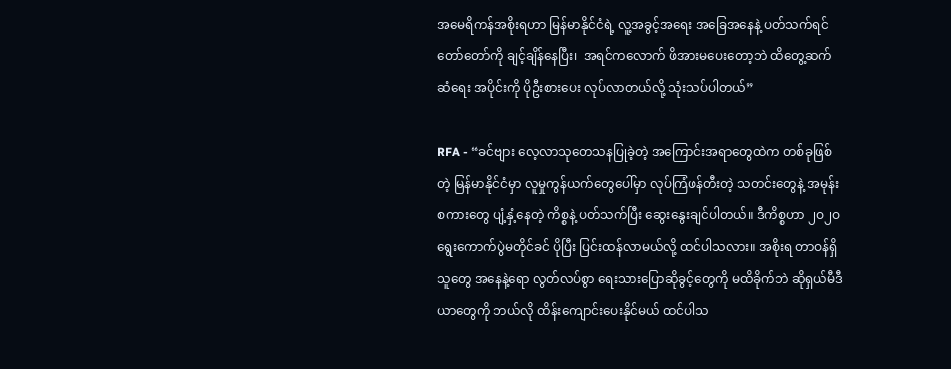အမေရိကန်အစိုးရဟာ မြန်မာနိုင်ငံရဲ့ လူ့အခွင့်အရေး အခြေအနေနဲ့ ပတ်သက်ရင် တော်တော်ကို ချင့်ချိန်နေပြီး၊  အရင်ကလောက် ဖိအားမပေးတော့ဘဲ ထိတွေ့ဆက်ဆံရေး အပိုင်းကို ပိုဦးစားပေး လုပ်လာတယ်လို့ သုံးသပ်ပါတယ်”

RFA - “ခင်ဗျား လေ့လာသုတေသနပြုခဲ့တဲ့ အကြောင်းအရာတွေထဲက တစ်ခုဖြစ်တဲ့ မြန်မာနိုင်ငံမှာ လူမှုကွန်ယက်တွေပေါ်မှာ လုပ်ကြံဖန်တီးတဲ့ သတင်းတွေနဲ့ အမုန်းစကားတွေ ပျံ့နှံ့နေတဲ့ ကိစ္စနဲ့ ပတ်သက်ပြီး ဆွေးနွေးချင်ပါတယ်။ ဒီကိစ္စဟာ ၂ဝ၂ဝ ရွေးကောက်ပွဲမတိုင်ခင် ပိုပြီး ပြင်းထန်လာမယ်လို့ ထင်ပါသလား။ အစိုးရ တာဝန်ရှိသူတွေ အနေနဲ့ရော လွတ်လပ်စွာ ရေးသားပြောဆိုခွင့်တွေကို မထိခိုက်ဘဲ ဆိုရှယ်မီဒီယာတွေကို ဘယ်လို ထိန်းကျောင်းပေးနိုင်မယ် ထင်ပါသ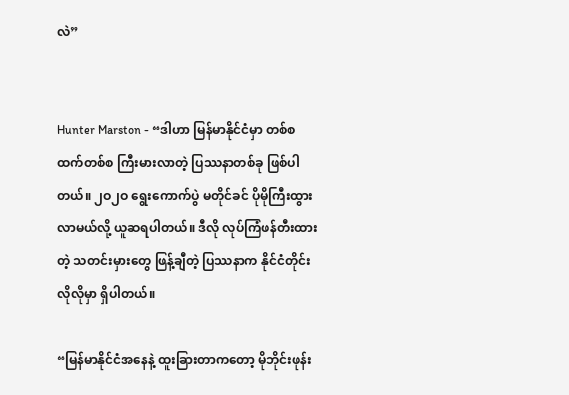လဲ”


Hunter Marston - “ဒါဟာ မြန်မာနိုင်ငံမှာ တစ်စထက်တစ်စ ကြီးမားလာတဲ့ ပြဿနာတစ်ခု ဖြစ်ပါတယ်။ ၂ဝ၂ဝ ရွေးကောက်ပွဲ မတိုင်ခင် ပိုမိုကြီးထွားလာမယ်လို့ ယူဆရပါတယ်။ ဒီလို လုပ်ကြံဖန်တီးထားတဲ့ သတင်းမှားတွေ ဖြန့်ချီတဲ့ ပြဿနာက နိုင်ငံတိုင်းလိုလိုမှာ ရှိပါတယ်။

“မြန်မာနိုင်ငံအနေနဲ့ ထူးခြားတာကတော့ မိုဘိုင်းဖုန်း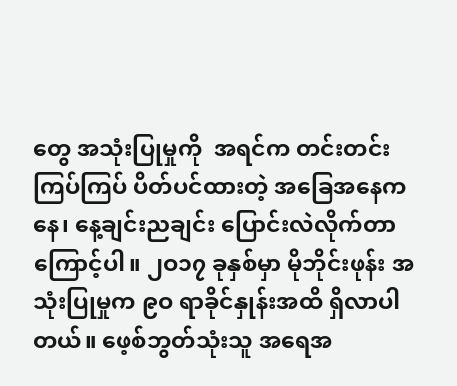တွေ အသုံးပြုမှုကို  အရင်က တင်းတင်းကြပ်ကြပ် ပိတ်ပင်ထားတဲ့ အခြေအနေကနေ၊ နေ့ချင်းညချင်း ပြောင်းလဲလိုက်တာကြောင့်ပါ။ ၂ဝ၁၇ ခုနှစ်မှာ မိုဘိုင်းဖုန်း အသုံးပြုမှုက ၉ဝ ရာခိုင်နှုန်းအထိ ရှိလာပါတယ်။ ဖေ့စ်ဘွတ်သုံးသူ အရေအ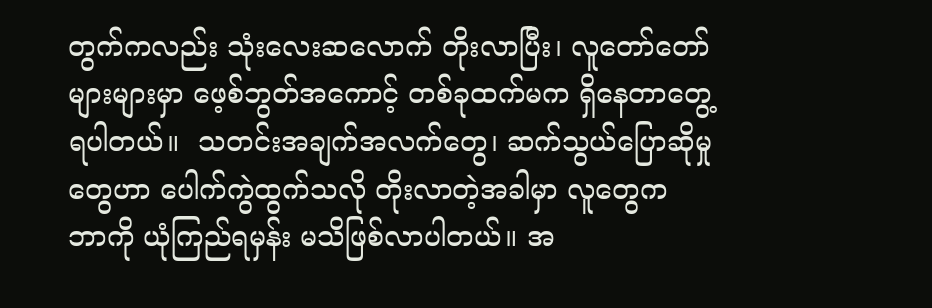တွက်ကလည်း သုံးလေးဆလောက် တိုးလာပြီး၊ လူတော်တော်များများမှာ ဖေ့စ်ဘွတ်အကောင့် တစ်ခုထက်မက ရှိနေတာတွေ့ရပါတယ်။  သတင်းအချက်အလက်တွေ၊ ဆက်သွယ်ပြောဆိုမှုတွေဟာ ပေါက်ကွဲထွက်သလို တိုးလာတဲ့အခါမှာ လူတွေက ဘာကို ယုံကြည်ရမှန်း မသိဖြစ်လာပါတယ်။ အ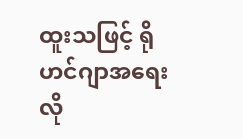ထူးသဖြင့် ရိုဟင်ဂျာအရေးလို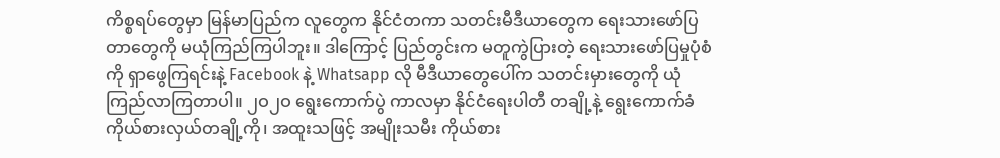ကိစ္စရပ်တွေမှာ မြန်မာပြည်က လူတွေက နိုင်ငံတကာ သတင်းမီဒီယာတွေက ရေးသားဖော်ပြတာတွေကို မယုံကြည်ကြပါဘူး။ ဒါကြောင့် ပြည်တွင်းက မတူကွဲပြားတဲ့ ရေးသားဖော်ပြမှုပုံစံကို ရှာဖွေကြရင်းနဲ့ Facebook နဲ့ Whatsapp လို မီဒီယာတွေပေါ်က သတင်းမှားတွေကို ယုံကြည်လာကြတာပါ။ ၂ဝ၂ဝ ရွေးကောက်ပွဲ ကာလမှာ နိုင်ငံရေးပါတီ တချို့နဲ့ ရွေးကောက်ခံ ကိုယ်စားလှယ်တချို့ကို၊ အထူးသဖြင့် အမျိုးသမီး ကိုယ်စား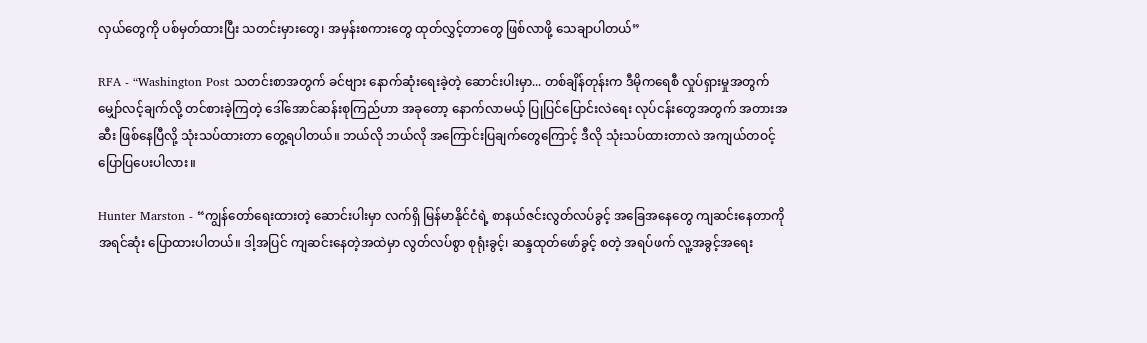လှယ်တွေကို ပစ်မှတ်ထားပြီး သတင်းမှားတွေ၊ အမှန်းစကားတွေ ထုတ်လွှင့်တာတွေ ဖြစ်လာဖို့ သေချာပါတယ်”

RFA - “Washington Post သတင်းစာအတွက် ခင်ဗျား နောက်ဆုံးရေးခဲ့တဲ့ ဆောင်းပါးမှာ... တစ်ချိန်တုန်းက ဒီမိုကရေစီ လှုပ်ရှားမှုအတွက် မျှော်လင့်ချက်လို့ တင်စားခဲ့ကြတဲ့ ဒေါ်အောင်ဆန်းစုကြည်ဟာ အခုတော့ နောက်လာမယ့် ပြုပြင်ပြောင်းလဲရေး လုပ်ငန်းတွေအတွက် အတားအဆီး ဖြစ်နေပြီလို့ သုံးသပ်ထားတာ တွေ့ရပါတယ်။ ဘယ်လို ဘယ်လို အကြောင်းပြချက်တွေကြောင့် ဒီလို သုံးသပ်ထားတာလဲ အကျယ်တဝင့် ပြောပြပေးပါလား။

Hunter Marston - “ကျွန်တော်ရေးထားတဲ့ ဆောင်းပါးမှာ လက်ရှိ မြန်မာနိုင်ငံရဲ့ စာနယ်ဇင်းလွတ်လပ်ခွင့် အခြေအနေတွေ ကျဆင်းနေတာကို အရင်ဆုံး ပြောထားပါတယ်။ ဒါ့အပြင် ကျဆင်းနေတဲ့အထဲမှာ လွတ်လပ်စွာ စုရုံးခွင့်၊ ဆန္ဒထုတ်ဖော်ခွင့် စတဲ့ အရပ်ဖက် လူ့အခွင့်အရေး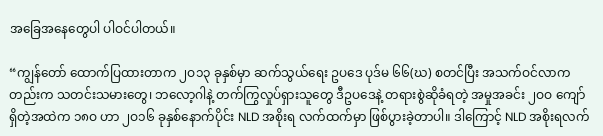အခြေအနေတွေပါ ပါဝင်ပါတယ်။

“ကျွန်တော် ထောက်ပြထားတာက ၂ဝ၁၃ ခုနှစ်မှာ ဆက်သွယ်ရေး ဥပဒေ ပုဒ်မ ၆၆(ဃ) စတင်ပြီး အသက်ဝင်လာကတည်းက သတင်းသမားတွေ၊ ဘလော့ဂါနဲ့ တက်ကြွလှုပ်ရှားသူတွေ ဒီဥပဒေနဲ့ တရားစွဲဆိုခံရတဲ့ အမှုအခင်း ၂ဝဝ ကျော် ရှိတဲ့အထဲက ၁၈ဝ ဟာ ၂ဝ၁၆ ခုနှစ်နောက်ပိုင်း NLD အစိုးရ လက်ထက်မှာ ဖြစ်ပွားခဲ့တာပါ။ ဒါကြောင့် NLD အစိုးရလက်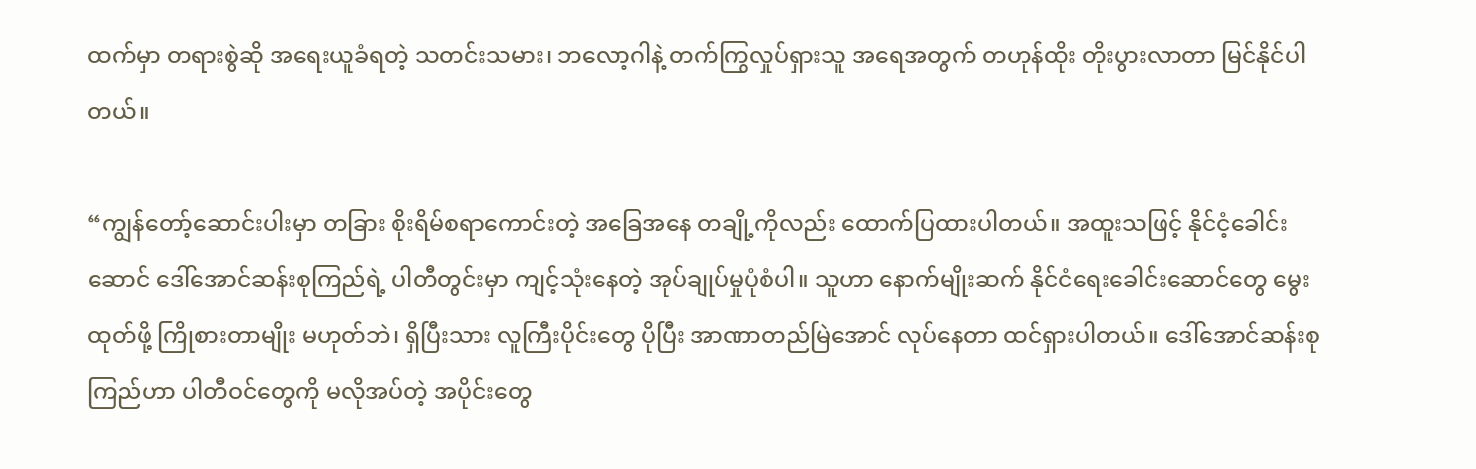ထက်မှာ တရားစွဲဆို အရေးယူခံရတဲ့ သတင်းသမား၊ ဘလော့ဂါနဲ့ တက်ကြွလှုပ်ရှားသူ အရေအတွက် တဟုန်ထိုး တိုးပွားလာတာ မြင်နိုင်ပါတယ်။

“ကျွန်တော့်ဆောင်းပါးမှာ တခြား စိုးရိမ်စရာကောင်းတဲ့ အခြေအနေ တချို့ကိုလည်း ထောက်ပြထားပါတယ်။ အထူးသဖြင့် နိုင်ငံ့ခေါင်းဆောင် ဒေါ်အောင်ဆန်းစုကြည်ရဲ့ ပါတီတွင်းမှာ ကျင့်သုံးနေတဲ့ အုပ်ချုပ်မှုပုံစံပါ။ သူဟာ နောက်မျိုးဆက် နိုင်ငံရေးခေါင်းဆောင်တွေ မွေးထုတ်ဖို့ ကြိုစားတာမျိုး မဟုတ်ဘဲ၊ ရှိပြီးသား လူကြီးပိုင်းတွေ ပိုပြီး အာဏာတည်မြဲအောင် လုပ်နေတာ ထင်ရှားပါတယ်။ ဒေါ်အောင်ဆန်းစုကြည်ဟာ ပါတီဝင်တွေကို မလိုအပ်တဲ့ အပိုင်းတွေ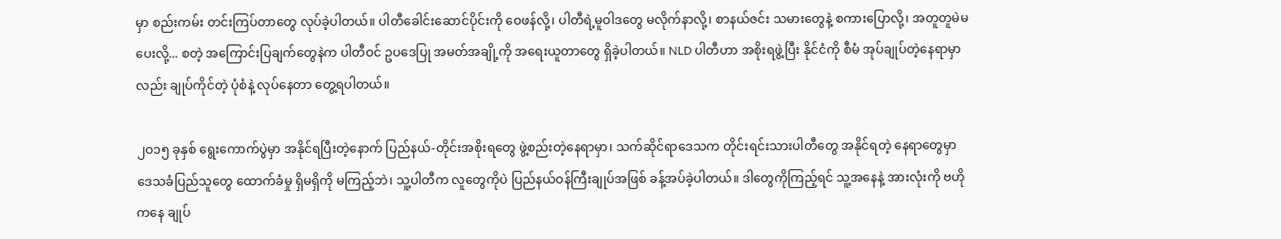မှာ စည်းကမ်း တင်းကြပ်တာတွေ လုပ်ခဲ့ပါတယ်။ ပါတီခေါင်းဆောင်ပိုင်းကို ဝေဖန်လို့၊ ပါတီရဲ့မူဝါဒတွေ မလိုက်နာလို့၊ စာနယ်ဇင်း သမားတွေနဲ့ စကားပြောလို့၊ အတူတူမဲမပေးလို့... စတဲ့ အကြောင်းပြချက်တွေနဲက ပါတီဝင် ဥပဒေပြု အမတ်အချို့ကို အရေးယူတာတွေ ရှိခဲ့ပါတယ်။ NLD ပါတီဟာ အစိုးရဖွဲ့ပြီး နိုင်ငံကို စီမံ အုပ်ချုပ်တဲ့နေရာမှာလည်း ချုပ်ကိုင်တဲ့ ပုံစံနဲ့ လုပ်နေတာ တွေ့ရပါတယ်။

၂ဝ၁၅ ခုနှစ် ရွေးကောက်ပွဲမှာ အနိုင်ရပြီးတဲ့နောက် ပြည်နယ်-တိုင်းအစိုးရတွေ ဖွဲ့စည်းတဲ့နေရာမှာ၊ သက်ဆိုင်ရာဒေသက တိုင်းရင်းသားပါတီတွေ အနိုင်ရတဲ့ နေရာတွေမှာ ဒေသခံပြည်သူတွေ ထောက်ခံမှု ရှိမရှိကို မကြည့်ဘဲ၊ သူ့ပါတီက လူတွေကိုပဲ ပြည်နယ်ဝန်ကြီးချုပ်အဖြစ် ခန့်အပ်ခဲ့ပါတယ်။ ဒါတွေကိုကြည့်ရင် သူ့အနေနဲ့ အားလုံးကို ဗဟိုကနေ ချုပ်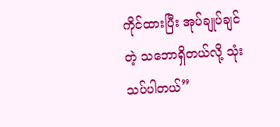ကိုင်ထားပြီး အုပ်ချုပ်ချင်တဲ့ သဘောရှိတယ်လို့ သုံးသပ်ပါတယ်”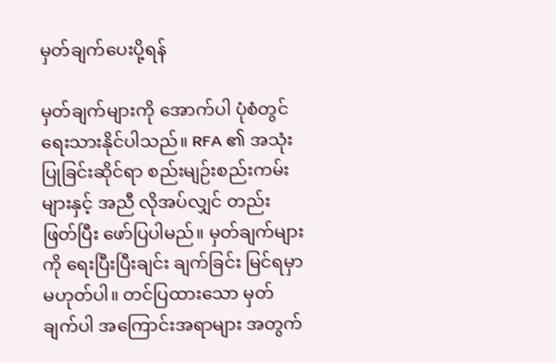မှတ်ချက်ပေးပို့ရန်

မှတ်ချက်များကို အောက်ပါ ပုံစံတွင် ရေးသားနိုင်ပါသည်။ RFA ၏ အသုံးပြုခြင်းဆိုင်ရာ စည်းမျဉ်းစည်းကမ်းများနှင့် အညီ လိုအပ်လျှင် တည်းဖြတ်ပြီး ဖော်ပြပါမည်။ မှတ်ချက်များကို ရေးပြီးပြီးချင်း ချက်ခြင်း မြင်ရမှာ မဟုတ်ပါ။ တင်ပြထားသော မှတ်ချက်ပါ အကြောင်းအရာများ အတွက်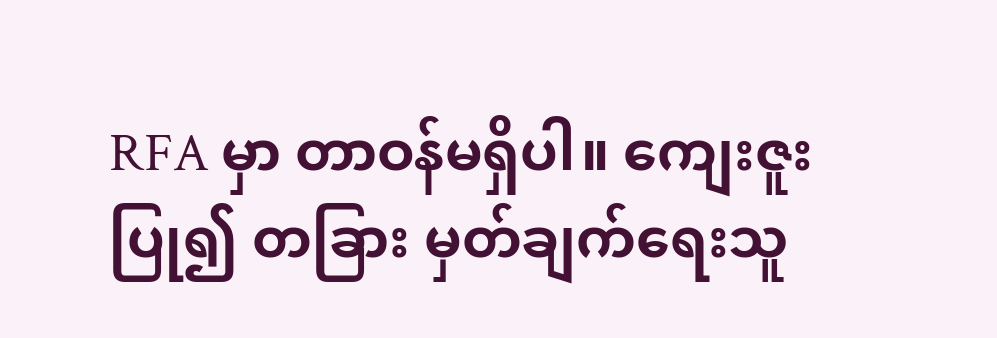RFA မှာ တာဝန်မရှိပါ။ ကျေးဇူးပြု၍ တခြား မှတ်ချက်ရေးသူ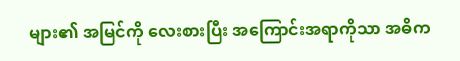များ၏ အမြင်ကို လေးစားပြီး အကြောင်းအရာကိုသာ အဓိက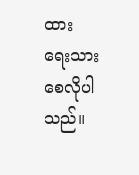ထား ရေးသားစေလိုပါသည်။